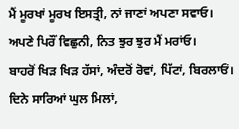ਮੈਂ ਮੂਰਖਾਂ ਮੂਰਖ ਇਸਤ੍ਰੀ, ਨਾਂ ਜਾਣਾਂ ਅਪਣਾ ਸਵਾਓ।
ਅਪਣੇ ਪਿਰੌਂ ਵਿਛੁਨੀ, ਨਿਤ ਝੁਰ ਝੁਰ ਮੈਂ ਮਰਾਂਓ।
ਬਾਹਰੋਂ ਖਿੜ ਖਿੜ ਹੱਸਾਂ, ਅੰਦਰੋਂ ਰੋਵਾਂ, ਪਿੱਟਾਂ, ਬਿਰਲਾਓਂ।
ਦਿਨੇ ਸਾਰਿਆਂ ਘੁਲ ਮਿਲਾਂ,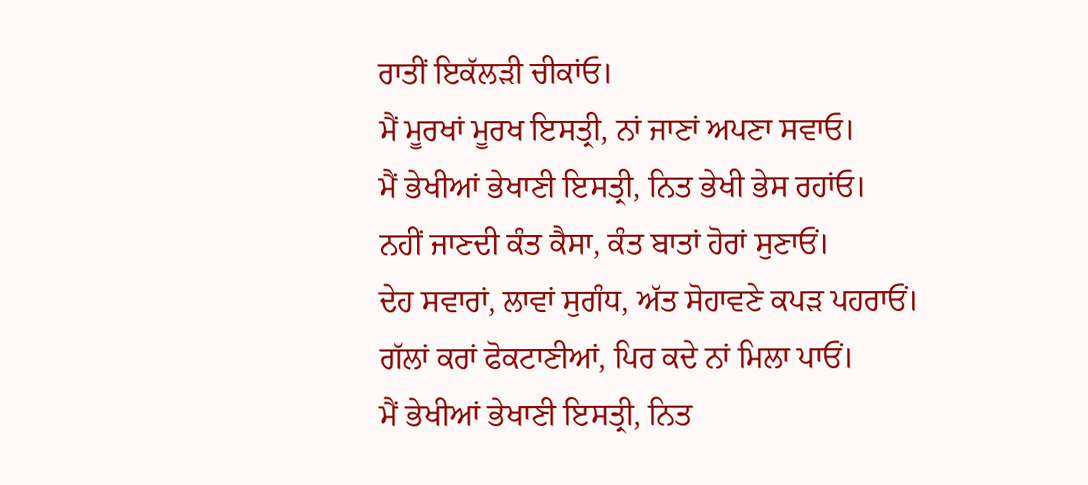ਰਾਤੀਂ ਇਕੱਲੜੀ ਚੀਕਾਂਓ।
ਮੈਂ ਮੂਰਖਾਂ ਮੂਰਖ ਇਸਤ੍ਰੀ, ਨਾਂ ਜਾਣਾਂ ਅਪਣਾ ਸਵਾਓ।
ਮੈਂ ਭੇਖੀਆਂ ਭੇਖਾਣੀ ਇਸਤ੍ਰੀ, ਨਿਤ ਭੇਖੀ ਭੇਸ ਰਹਾਂਓ।
ਨਹੀਂ ਜਾਣਦੀ ਕੰਤ ਕੈਸਾ, ਕੰਤ ਬਾਤਾਂ ਹੋਰਾਂ ਸੁਣਾਓਂ।
ਦੇਹ ਸਵਾਰਾਂ, ਲਾਵਾਂ ਸੁਗੰਧ, ਅੱਤ ਸੋਹਾਵਣੇ ਕਪੜ ਪਹਰਾਓਂ।
ਗੱਲਾਂ ਕਰਾਂ ਫੋਕਟਾਣੀਆਂ, ਪਿਰ ਕਦੇ ਨਾਂ ਮਿਲਾ ਪਾਓਂ।
ਮੈਂ ਭੇਖੀਆਂ ਭੇਖਾਣੀ ਇਸਤ੍ਰੀ, ਨਿਤ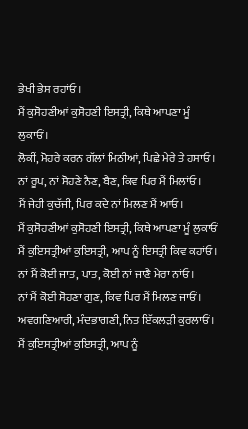ਭੇਖੀ ਭੇਸ ਰਹਾਂਓ।
ਮੈਂ ਕੁਸੋਹਣੀਆਂ ਕੁਸੋਹਣੀ ਇਸਤ੍ਰੀ, ਕਿਥੇ ਆਪਣਾ ਮੂੰ ਲੁਕਾਓਂ।
ਲੋਕੀਂ, ਮੋਹਰੇ ਕਰਨ ਗੱਲਾਂ ਮਿਠੀਆਂ, ਪਿਛੇ ਮੇਰੇ ਤੇ ਹਸਾਓ।
ਨਾਂ ਰੂਪ, ਨਾਂ ਸੋਹਣੇ ਨੈਣ, ਬੈਣ, ਕਿਵ ਪਿਰ ਮੈਂ ਮਿਲਾਂਓ।
ਮੈਂ ਜੇਹੀ ਕੁਚੱਜੀ, ਪਿਰ ਕਦੇ ਨਾਂ ਮਿਲਣ ਮੈਂ ਆਓ।
ਮੈਂ ਕੁਸੋਹਣੀਆਂ ਕੁਸੋਹਣੀ ਇਸਤ੍ਰੀ, ਕਿਥੇ ਆਪਣਾ ਮੂੰ ਲੁਕਾਓਂ
ਮੈਂ ਕੁਇਸਤ੍ਰੀਆਂ ਕੁਇਸਤ੍ਰੀ, ਆਪ ਨੂੰ ਇਸਤ੍ਰੀ ਕਿਵ ਕਹਾਂਓ।
ਨਾਂ ਮੈਂ ਕੋਈ ਜਾਤ, ਪਾਤ, ਕੋਈ ਨਾਂ ਜਾਣੈ ਮੇਰਾ ਨਾਂਓ।
ਨਾਂ ਮੈਂ ਕੋਈ ਸੋਹਣਾ ਗੁਣ, ਕਿਵ ਪਿਰ ਮੈਂ ਮਿਲਣ ਜਾਓਂ।
ਅਵਗਣਿਆਰੀ, ਮੰਦਭਾਗਣੀ, ਨਿਤ ਇੱਕਲੜੀ ਕੁਰਲਾਓਂ।
ਮੈਂ ਕੁਇਸਤ੍ਰੀਆਂ ਕੁਇਸਤ੍ਰੀ, ਆਪ ਨੂੰ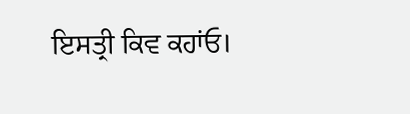ਇਸਤ੍ਰੀ ਕਿਵ ਕਹਾਂਓ।